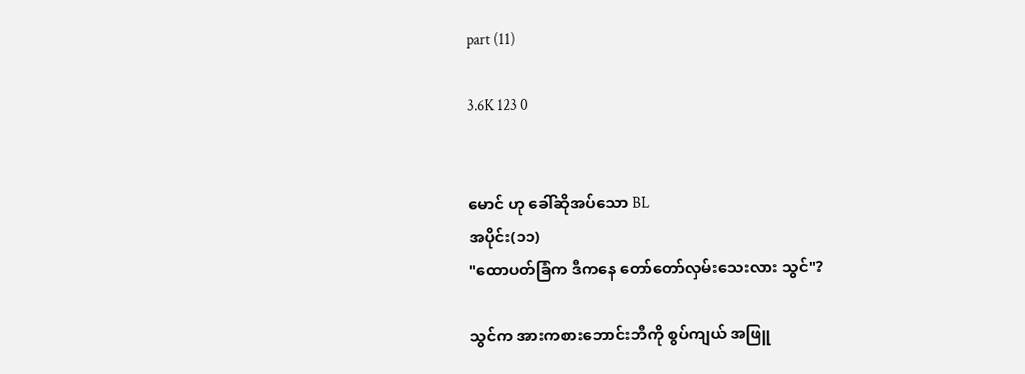part (11)

3.6K 123 0


မောင် ဟု ခေါ်ဆိုအပ်သော BL
အပိုင်း(၁၁)
"ထောပတ်ခြံက ဒီကနေ တော်တော်လှမ်းသေးလား သွင်"?

သွင်က အားကစားဘောင်းဘီကို စွပ်ကျယ် အဖြူ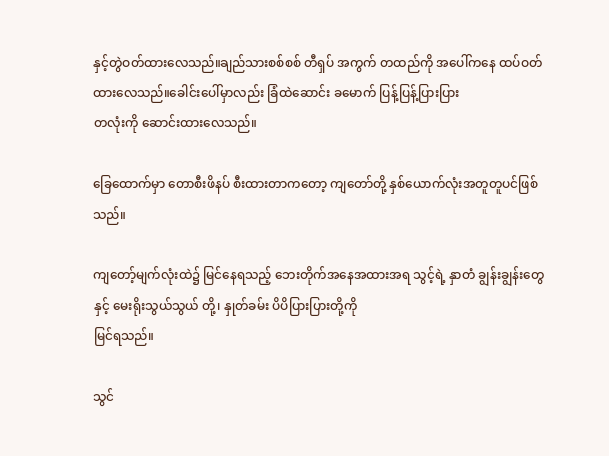နှင့်တွဲဝတ်ထားလေသည်။ချည်သားစစ်စစ် တီရှပ် အကွက် တထည်ကို အပေါ်ကနေ ထပ်ဝတ်ထားလေသည်။ခေါင်းပေါ်မှာလည်း ခြံထဲဆောင်း ခမောက် ပြန့်ပြန့်ပြားပြား
တလုံးကို ဆောင်းထားလေသည်။

ခြေထောက်မှာ တောစီးဖိနပ် စီးထားတာကတော့ ကျတော်တို့ နှစ်ယောက်လုံးအတူတူပင်ဖြစ်သည်။

ကျတော့်မျက်လုံးထဲ၌ မြင်နေရသည့် ဘေးတိုက်အနေအထားအရ သွင့်ရဲ့ နှာတံ ချွန်းချွန်းတွေနှင့် မေးရိုးသွယ်သွယ် တို့၊ နှုတ်ခမ်း ပိပိပြားပြားတို့ကို
မြင်ရသည်။

သွင်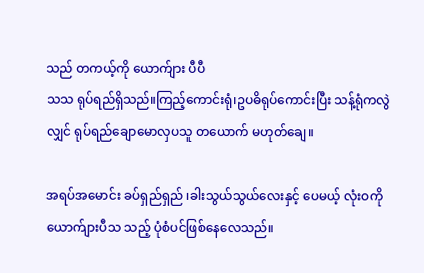သည် တကယ့်ကို ယောက်ျား ပီပီ
သသ ရုပ်ရည်ရှိသည်။ကြည့်ကောင်းရုံ၊ဥပဓိရုပ်ကောင်းပြီး သန့်ရုံကလွဲလျှင် ရုပ်ရည်ချောမောလှပသူ တယောက် မဟုတ်ချေ။

အရပ်အမောင်း ခပ်ရှည်ရှည် ၊ခါးသွယ်သွယ်လေးနှင့် ပေမယ့် လုံးဝကို ယောက်ျားပီသ သည့် ပုံစံပင်ဖြစ်နေလေသည်။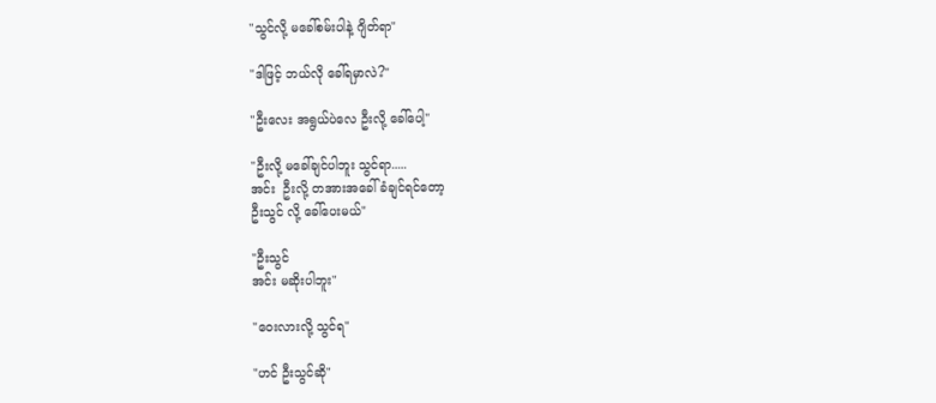"သွင်လို့ မခေါ်စမ်းပါနဲ့ ဂျိတ်ရာ"

"ဒါဖြင့် ဘယ်လို ခေါ်ရမှာလဲ?"

"ဦးလေး အရွယ်ပဲလေ ဦးလို့ ခေါ်ပေါ့"

"ဦးလို့ မခေါ်ချင်ပါဘူး သွင်ရာ.....
အင်း  ဦးလို့ တအားအခေါ်ခံချင်ရင်တော့
ဦးသွင် လို့ ခေါ်ပေးမယ်"

"ဦးသွင်
အင်း မဆိုးပါဘူး"

"ဝေးလားလို့ သွင်ရ"

"ဟင် ဦးသွင်ဆို"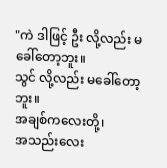"ကဲ ဒါဖြင့် ဦး လို့လည်း မခေါ်တော့ဘူး။
သွင် လို့လည်း မခေါ်တော့ဘူး။
အချစ်ကလေးတို့၊
အသည်းလေး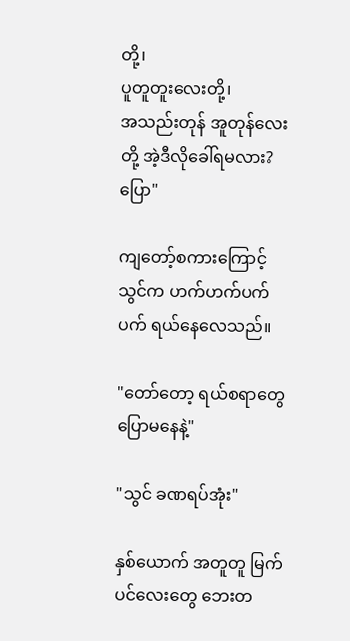တို့၊
ပူတူတူးလေးတို့၊
အသည်းတုန် အူတုန်လေးတို့ အဲ့ဒီလိုခေါ်ရမလား? ပြော"

ကျတော့်စကားကြောင့် သွင်က ဟက်ဟက်ပက်ပက် ရယ်နေလေသည်။

"တော်တော့ ရယ်စရာတွေ ပြောမနေနဲ့"

"သွင် ခဏရပ်အုံး"

နှစ်ယောက် အတူတူ မြက်ပင်လေးတွေ ဘေးတ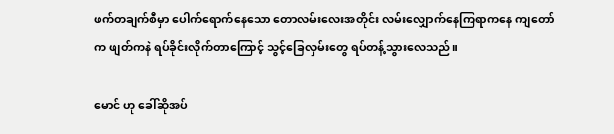ဖက်တချက်စီမှာ ပေါက်ရောက်နေသော တောလမ်းလေးအတိုင်း လမ်းလျှောက်နေကြရာကနေ ကျတော်က ဖျတ်ကနဲ ရပ်ခိုင်းလိုက်တာကြောင့် သွင့်ခြေလှမ်းတွေ ရပ်တန့်သွားလေသည်။

မောင် ဟု ခေါ်ဆိုအပ်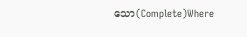သော(Complete)Where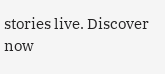stories live. Discover now